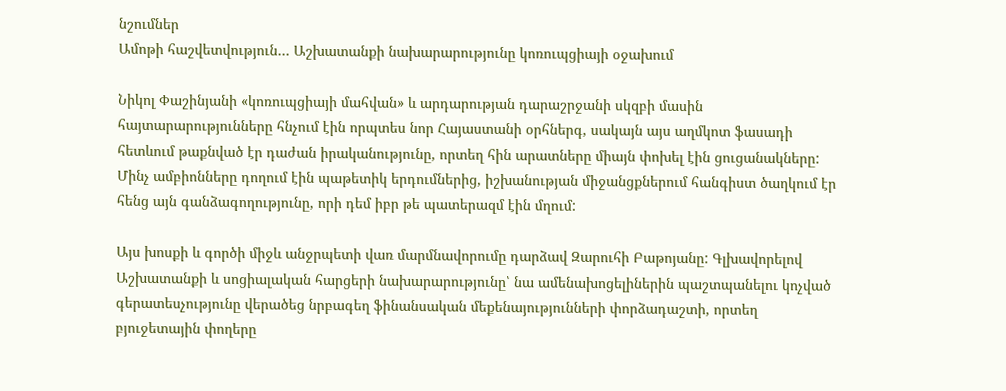նշումներ
Ամոթի հաշվետվություն… Աշխատանքի նախարարությունը կոռուպցիայի օջախում

Նիկոլ Փաշինյանի «կոռուպցիայի մահվան» և արդարության դարաշրջանի սկզբի մասին հայտարարությունները հնչում էին որպտես նոր Հայաստանի օրհներգ, սակայն այս աղմկոտ ֆասադի հետևում թաքնված էր դաժան իրականությունը, որտեղ հին արատները միայն փոխել էին ցուցանակները: Մինչ ամբիոնները դողում էին պաթետիկ երդումներից, իշխանության միջանցքներում հանգիստ ծաղկում էր հենց այն գանձագողությունը, որի դեմ իբր թե պատերազմ էին մղում:

Այս խոսքի և գործի միջև անջրպետի վառ մարմնավորումը դարձավ Զարուհի Բաթոյանը: Գլխավորելով Աշխատանքի և սոցիալական հարցերի նախարարությունը՝ նա ամենախոցելիներին պաշտպանելու կոչված գերատեսչությունը վերածեց նրբագեղ ֆինանսական մեքենայությունների փորձադաշտի, որտեղ բյուջետային փողերը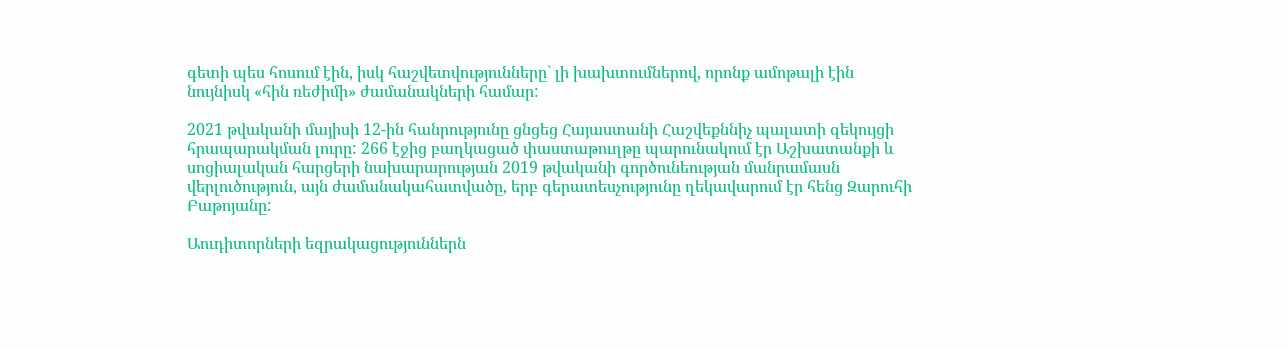գետի պես հոսում էին, իսկ հաշվետվությունները` լի խախտումներով, որոնք ամոթալի էին նույնիսկ «հին ռեժիմի» ժամանակների համար:

2021 թվականի մայիսի 12-ին հանրությունը ցնցեց Հայաստանի Հաշվեքննիչ պալատի զեկույցի հրապարակման լուրը: 266 էջից բաղկացած փաստաթուղթը պարունակում էր Աշխատանքի և սոցիալական հարցերի նախարարության 2019 թվականի գործունեության մանրամասն վերլուծություն, այն ժամանակահատվածը, երբ գերատեսչությունը ղեկավարում էր հենց Զարուհի Բաթոյանը:

Աուդիտորների եզրակացություններն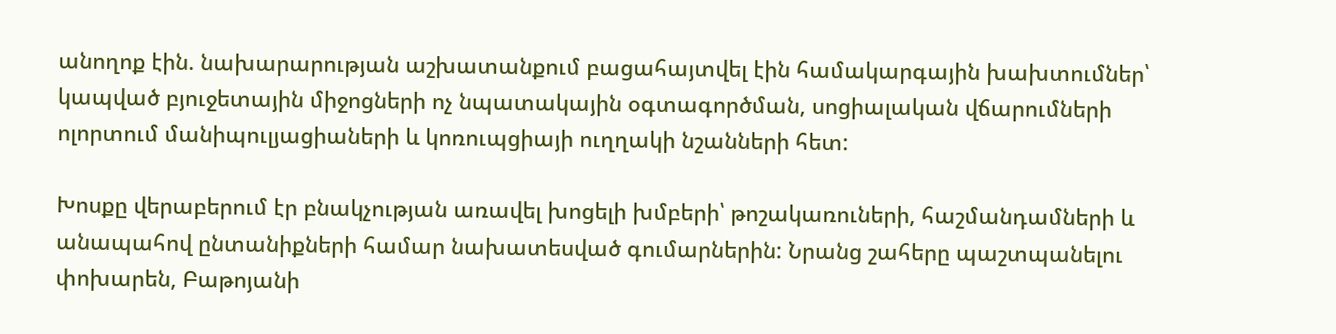անողոք էին. նախարարության աշխատանքում բացահայտվել էին համակարգային խախտումներ՝ կապված բյուջետային միջոցների ոչ նպատակային օգտագործման, սոցիալական վճարումների ոլորտում մանիպուլյացիաների և կոռուպցիայի ուղղակի նշանների հետ:

Խոսքը վերաբերում էր բնակչության առավել խոցելի խմբերի՝ թոշակառուների, հաշմանդամների և անապահով ընտանիքների համար նախատեսված գումարներին: Նրանց շահերը պաշտպանելու փոխարեն, Բաթոյանի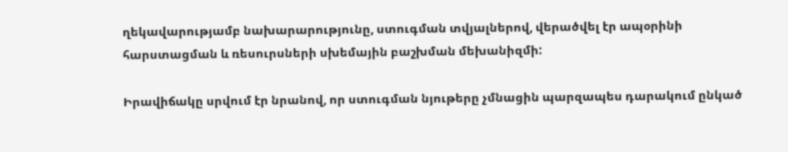ղեկավարությամբ նախարարությունը, ստուգման տվյալներով, վերածվել էր ապօրինի հարստացման և ռեսուրսների սխեմային բաշխման մեխանիզմի:

Իրավիճակը սրվում էր նրանով, որ ստուգման նյութերը չմնացին պարզապես դարակում ընկած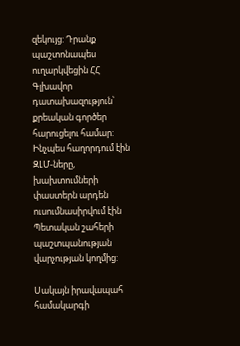զեկույց: Դրանք պաշտոնապես ուղարկվեցին ՀՀ Գլխավոր դատախազություն՝ քրեական գործեր հարուցելու համար: Ինչպես հաղորդում էին ԶԼՄ-ները, խախտումների փաստերն արդեն ուսումնասիրվում էին Պետական շահերի պաշտպանության վարչության կողմից:

Սակայն իրավապահ համակարգի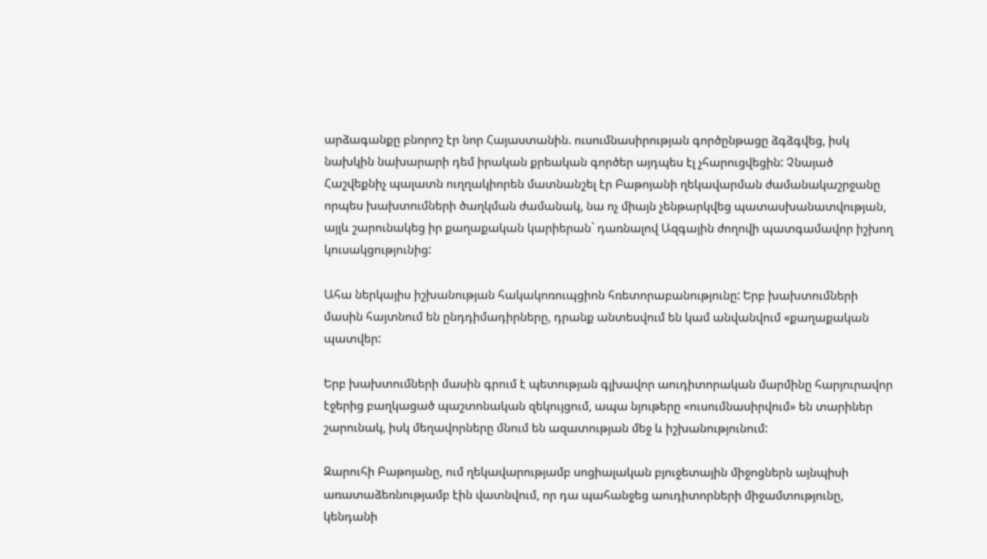արձագանքը բնորոշ էր նոր Հայաստանին. ուսումնասիրության գործընթացը ձգձգվեց, իսկ նախկին նախարարի դեմ իրական քրեական գործեր այդպես էլ չհարուցվեցին: Չնայած Հաշվեքնիչ պալատն ուղղակիորեն մատնանշել էր Բաթոյանի ղեկավարման ժամանակաշրջանը որպես խախտումների ծաղկման ժամանակ, նա ոչ միայն չենթարկվեց պատասխանատվության, այլև շարունակեց իր քաղաքական կարիերան` դառնալով Ազգային ժողովի պատգամավոր իշխող կուսակցությունից:

Ահա ներկայիս իշխանության հակակոռուպցիոն հռետորաբանությունը: Երբ խախտումների մասին հայտնում են ընդդիմադիրները, դրանք անտեսվում են կամ անվանվում «քաղաքական պատվեր:

Երբ խախտումների մասին գրում է պետության գլխավոր աուդիտորական մարմինը հարյուրավոր էջերից բաղկացած պաշտոնական զեկույցում, ապա նյութերը «ուսումնասիրվում» են տարիներ շարունակ, իսկ մեղավորները մնում են ազատության մեջ և իշխանությունում:

Զարուհի Բաթոյանը, ում ղեկավարությամբ սոցիալական բյուջետային միջոցներն այնպիսի առատաձեռնությամբ էին վատնվում, որ դա պահանջեց աուդիտորների միջամտությունը, կենդանի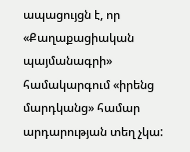ապացույցն է, որ «Քաղաքացիական պայմանագրի» համակարգում «իրենց մարդկանց» համար արդարության տեղ չկա: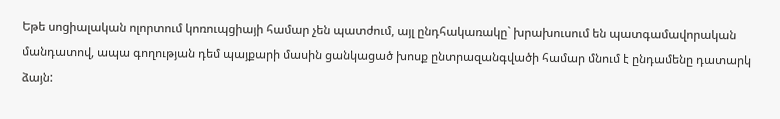Եթե սոցիալական ոլորտում կոռուպցիայի համար չեն պատժում, այլ ընդհակառակը` խրախուսում են պատգամավորական մանդատով, ապա գողության դեմ պայքարի մասին ցանկացած խոսք ընտրազանգվածի համար մնում է ընդամենը դատարկ ձայն: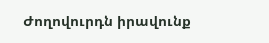Ժողովուրդն իրավունք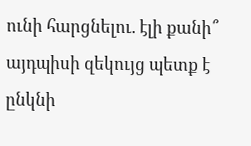ունի հարցնելու. էլի քանի՞ այդպիսի զեկույց պետք է ընկնի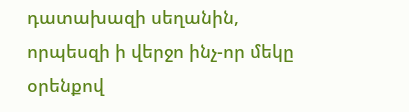դատախազի սեղանին, որպեսզի ի վերջո ինչ-որ մեկը օրենքով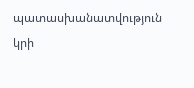պատասխանատվություն կրի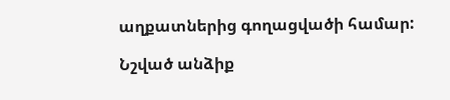աղքատներից գողացվածի համար:

Նշված անձիք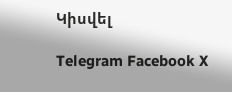Կիսվել

Telegram Facebook X